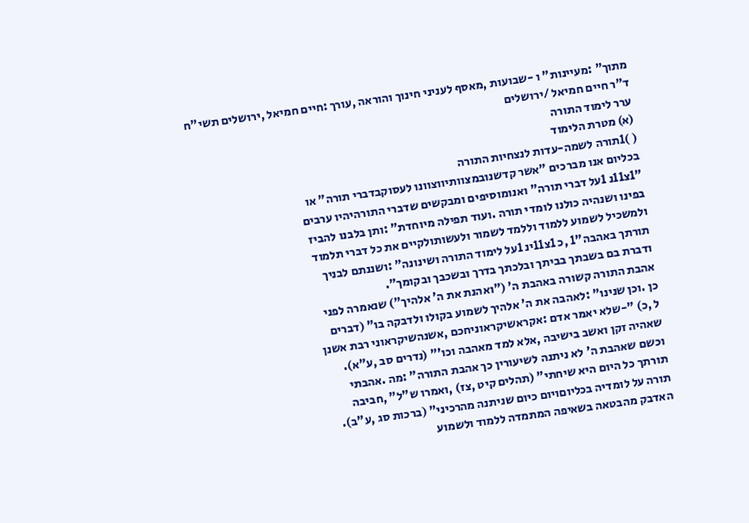מתוך" :מעיינות" ו -שבועות ,מאסף לעניני חינוך והוראה ,עורך :חיים חמיאל ,ירושלים תשי"ח
ד"ר חיים חמיאל /ירושלים
ערר לימוד התורה
(א) מטרת הלימוד
( )1תורה לשמה-עדות לנצחיות התורה
בכליום אנו מברכים "אשר קדשנובמצוותיווצוונו לעסוקבדברי תורה" או
"1צ11נ 1על דברי תורה" ואנומוסיפים ומבקשים שדברי התורהיהיו ערבים
בפינו ושנהיה כולנו לומדי תורה .ועוד תפילה מיוחדת" :ותן בלבנו להביז
ולמשכיל לשמוע ללמוד וללמד לשמור ולעשותולקיים את כל דברי תלמוד
תורתך באהבה"1 ,כ 1צ11ינ 1על לימוד התורה ושינונה" :ושננתם לבניך
ודברת בם בשבתך בביתך ובלכתך בדרך ובשכבך ובקומך".
אהבת התורה קשורה באהבת ה' ("ואהנת את ה' אלהיך") שנאמרה לפני
כן .וכן שנינו" :לאהבה את ה' אלהיך לשמוע בקולו ולדבקה בו" (דברים
ל ,כ) "-שלא יאמר אדם :אקראשיקראוניחכם ,אשנהשיקראוני רבת אשנן
שאהיה זקן ואשב בישיבה ,אלא למד מאהבה וכו'" (נדרים סב ,ע"א).
וכשם שאהבת ה' לא ניתנה לשיעורין כך אהבת התורה" :מה .אהבתי
תורתך כל היום היא שיחתי" (תהלים קיט ,צז) ,ואמרו ש"ל" ,חביבה
תורה על לומדיה בכליוםויום כיום שניתנה מהרכיני" (ברכות סג ,ע"ב).
האדבק מהבטאה בשאיפה המתמדה ללמוד ולשמוע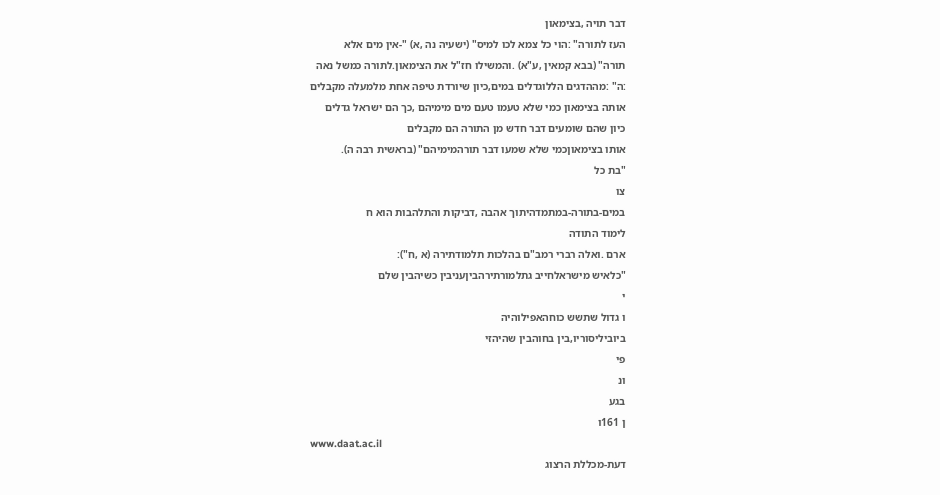דבר תויה ,בצימאון
העז לתורה" :הוי כל צמא לכו למיס" (ישעיה נה ,א) "-אין מים אלא
תורה" (בבא קמאין ,ע"א) .והמשילו חז"ל את הצימאון.לתורה כמשל נאה
:ה" :מההדגים הללוגדלים במים,כיון שיורדת טיפה אחת מלמעלה מקבלים
אותה בצימאון כמי שלא טעמו טעם מים מימיהם ,כך הם ישראל גדלים
כיון שהם שומעים דבר חדש מן התורה הם מקבלים
אותו בצימאוןכמי שלא שמעו דבר תורהמימיהם" (בראשית רבה ה).
"בת כל
צו
במים-בתורה-במתמדהיתוך אהבה ,דביקות והתלהבות הוא ח
לימוד התודה
ארם .ואלה רברי רמב"ם בהלכות תלמודתירה (א ,ח"):
"כלאיש מישראלחייב גתלמורתירהביןעניבין כשיהבין שלם
י
ו גדול שתשש כוחהאפילוהיה
ביוביליסוריו,בין בחוהבין שהיהזי
פי
ונ
בגע
ן 161ו
www.daat.ac.il
דעת-מכללת הרצוג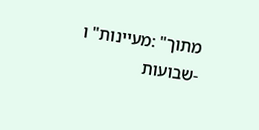מתוך" :מעיינות" ו -שבועות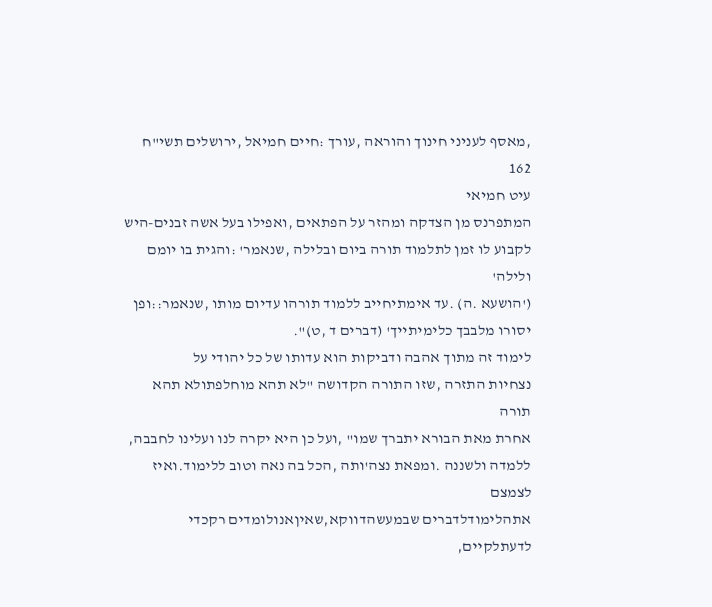,מאסף לעניני חינוך והוראה ,עורך :חיים חמיאל ,ירושלים תשי"ח
162
עיט חמיאי
המתפרנס מן הצדקה ומהזר על הפתאים ,ואפילו בעל אשה זבנים-היש
לקבוע לו זמן לתלמוד תורה ביום ובלילה ,שנאמר' :והגית בו יומם ולילה'
('הושעא .ה) .עד אימתיחייב ללמוד תורהו עדיום מותו ,שנאמר::ופן
יסורו מלבבך כלימיתייך' (דברים ד ,ט)".
לימוד זה מתוך אהבה ודביקות הוא עדותו של כל יהודי על
נצחיות התזרה ,שזו התורה הקדושה "לא תהא מוחלפתולא תהא תורה
אחרת מאת הבורא יתברך שמו" ,ועל כן היא יקרה לנו ועלינו לחבבה,
ללמדה ולשננה .ומפאת נצה'ותה ,הכל בה נאה וטוב ללימוד.ואיז לצמצם
אתהלימודלדברים שבמעשהדווקא,שאיןאנולומדים רקכדי לדעתלקיים,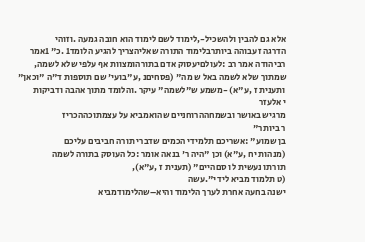אלא גם להבין ולהשכיל-,לימוד לשם לימוד הוא חובה גמעה .וזוהי
הדרגה זעבוהה ביותרבלימוד התורה שאליהצריך להגיע הלומד1 .כ" 1אמר
רביהודה אמר רב :לעולםיעסוק אדם בתורהומצוות אף עלפי שלא לשמה,
שמתוך שלא לשמה באל ש מה" (פסחיםנ ,ע"בועי' שם תוספות ד"ה "וכאן"
ותענית ז ,ע"א) -משמע ש"לשמה" עיקר .והלומד מתוך אהבה ודביקות
י אלעזר
מרגיש באושר ובשמחההרוחניים שהואמביא על עצמתוכההכריז
ר ביותר"
בן שמוע" :אשריכם תלמידי הכמים שדברי תורה חביבים עליכם
(מנהות יח ,ע"א) וכן "היה ר' בנאה אומר :כל העוסק בתורה לשמה
תורתו נעשית לו סםהיים" (תענית ז ,ע"א),
(ט תלמוד מביא לידי".עשה
ישנה בחעה אחרת לערך הלימוד והיא–שהלימודמביא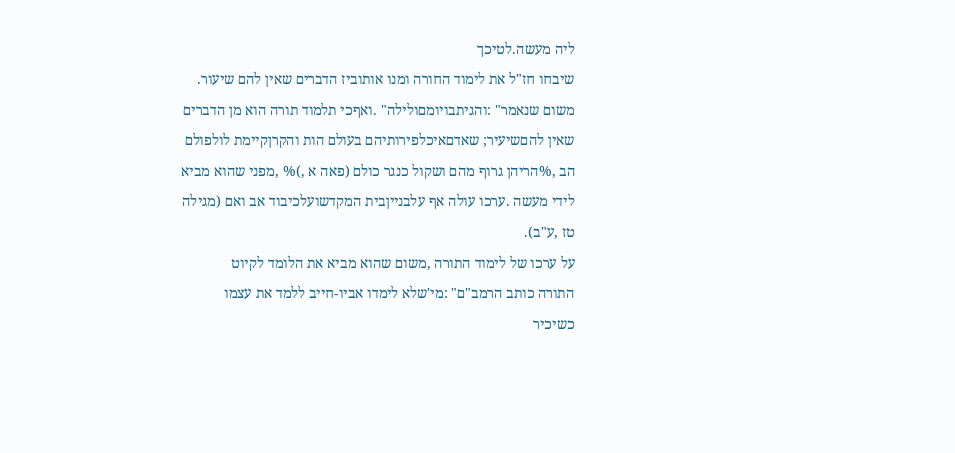ליה מעשה.לטיכך
שיבחו חז"ל את לימוד החורה ומנו אותוביז הדברים שאין להם שיעור.
משום שנאמר" :והגיתבויומםולילה" .ואףכי תלמוד תורה הוא מן הדברים
שאין להםשיעיר; שאדםאיכלפירותיהם בעולם הות והקרןקיימת לולפולם
הב ,%הריהן גרוף מהם ושקול כנגר כולם (פאה א ,)% ,מפני שהוא מביא
לידי מעשה .ערכו עולה אף עלבנייןבית המקדשועלכיבוד אב ואם (מגילה
טז ,ע"ב).
על ערכו של לימוד התורה ,משום שהוא מביא את הלומד לקיוט
התורה כותב הרמב"ם" :מי'שלא לימדו אביו-חייב ללמד את עצמו
כשיכיר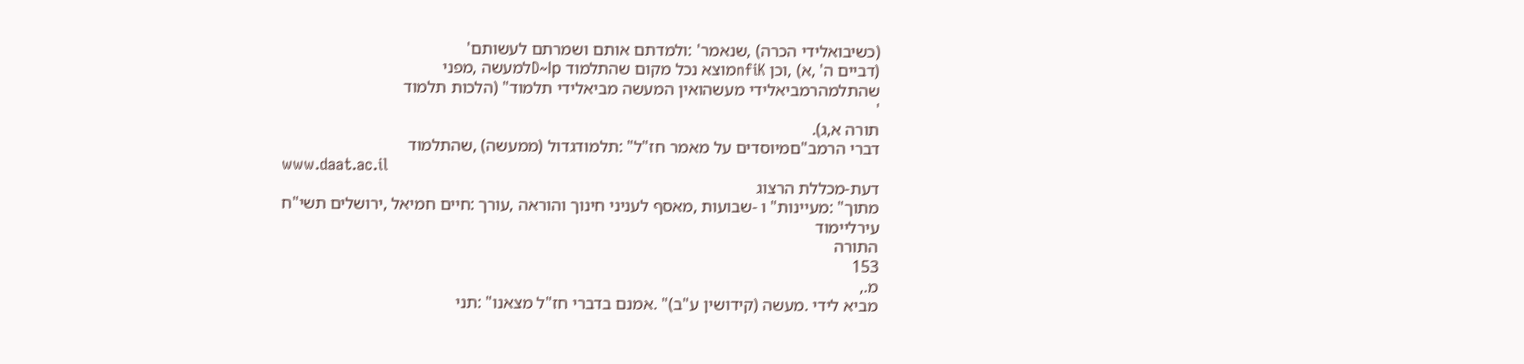(כשיבואלידי הכרה) ,שנאמר' :ולמדתם אותם ושמרתם לעשותם'
(דביים ה' ,א) ,וכן nfiKמוצא נכל מקום שהתלמוד D~lpלמעשה ,מפני
שהתלמהרמביאלידי מעשהואין המעשה מביאלידי תלמוד" (הלכות תלמוד
'
תורה א,ג).
דברי הרמב"םמיוסדים על מאמר חז"ל" :תלמודגדול (ממעשה) ,שהתלמוד
www.daat.ac.il
דעת-מכללת הרצוג
מתוך" :מעיינות" ו -שבועות ,מאסף לעניני חינוך והוראה ,עורך :חיים חמיאל ,ירושלים תשי"ח
עירליימוד
התורה
153
מ.,
מביא לידי .מעשה (קידושין ע"ב)" .אמנם בדברי חז"ל מצאנו" :תני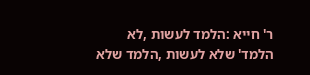ר' חייא :הלמד לעשות ,לא הלמד' שלא לעשות ,הלמד שלא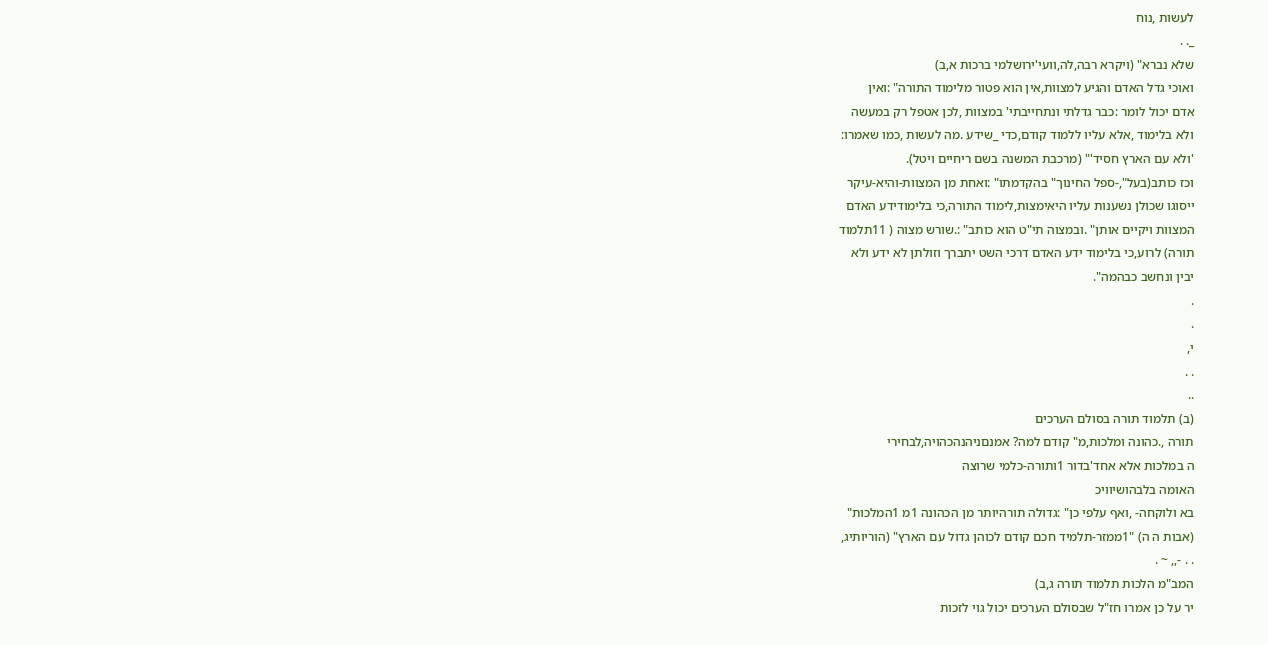לעשות ,נוח
_. .
שלא נברא" (ויקרא רבה,לה,וועי'ירושלמי ברכות א,ב)
ואוכי גדל האדם והגיע למצוות,אין הוא פטור מלימוד התורה" :ואין
אדם יכול לומר :כבר גדלתי ונתחייבתי' במצוות ,לכן אטפל רק במעשה
ולא בלימוד ,אלא עליו ללמוד קודם,כדי _שידע .מה לעשות ,כמו שאמרו:
'ולא עם הארץ חסיד'" (מרכבת המשנה בשם ריחיים ויטל).
וכז כותב(בעל",-ספל החינוך" בהקדמתו" :ואחת מן המצוות-והיא-עיקר
ייסוגו שכולן נשענות עליו היאימצות,לימוד התורה,כי בלימודידע האדם
המצוות ויקיים אותן" .ובמצוה תי"ט הוא כותב" :.שורש מצוה ( 11תלמוד
תורה) לרוע,כי בלימוד ידע האדם דרכי השט יתברך וזולתן לא ידע ולא
יבין ונחשב כבהמה".
.
.
י,
. .
..
(ב) תלמוד תורה בסולם הערכים
תורה ,.כהונה ומלכות,מ" קודם למה? אמנםניהנהכהויה,לבחירי
ה במלכות אלא אחד'בדור 1ותורה-כלמי שרוצה
האומה בלבהושיוויכ
בא ולוקחה- ,ואף עלפי כן" :גדולה תורהיותר מן הכהונה 1מ 1המלכות"
(אבות ה ה) "1ממזר-תלמיד חכם קודם לכוהן גדול עם הארץ" (הוריותיג,
. . -,, ~ .
המב"מ הלכות תלמוד תורה ג,ב)
יר על כן אמרו חז"ל שבסולם הערכים יכול גוי לזכות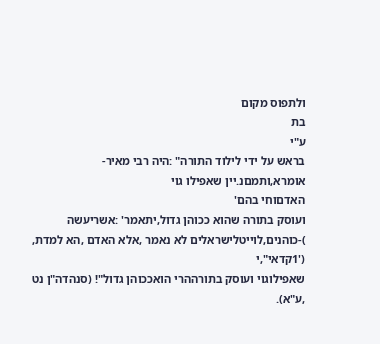ולתפוס מקום
בת
ע"י
בראש על ידי לילוד התורה" :היה רבי מאיר-אומרא,ותמםנ.יין שאפילו גוי
האדםוחי בהם'
ועוסק בתורה שהוא ככוהן גדול,יתאמר' :אשריעשה
)-כוהנים,לוייטלישראלים לא נאמר ,אלא האדם ,הא למדת,
('1קדאי",י
שאפילוגוי ועוסק בתורההרי הואככוהן גדול"! (סנהדה"ן נט ,ע"א).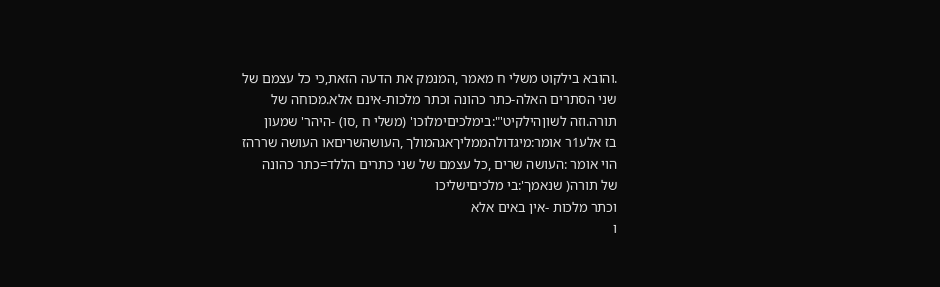.והובא בילקוט משלי ח מאמר ,המנמק את הדעה הזאת,כי כל עצמם של
שני הסתרים האלה-כתר כהונה וכתר מלכות-אינם אלא.מכוחה של
תורה.וזה לשוןהילקיט'":בימלכיםימלוכו' (משלי ח ,סו) -היהר' שמעון
בז אלע1ר אומר:מיגדולהממליךאגהמולך ,העושהשריםאו העושה שררהז
הוי אומר :העושה שרים ,כל עצמם של שני כתרים הללד=כתר כהונה
של תורה( שנאמך':בי מלכיםישליכו
וכתר מלכות -אין באים אלא
ו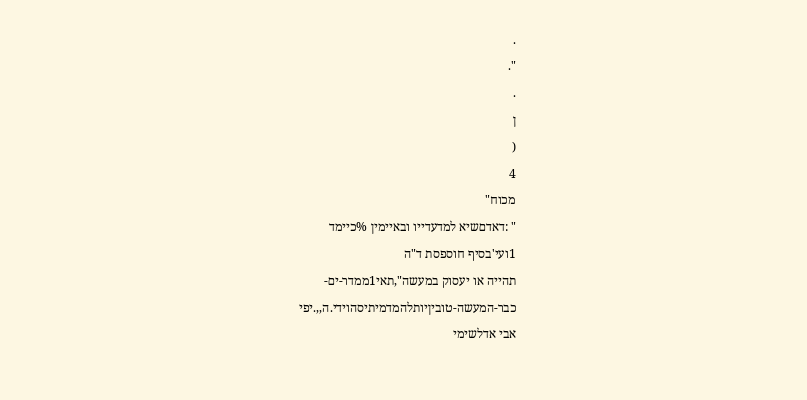.
".
.
ן
(
4
מכוח"
" :דאדםשיא למדעדייו ובאיימין %כיימד
1ועי'בסיף חוספסת ד"ה
תהייה או יעסוק במעשה",תאי1ממדר-ים-
כבר-המעשה-טוביןיותלהמדמיתיסהוידי.ה,,.יפי
אבי אדלשימי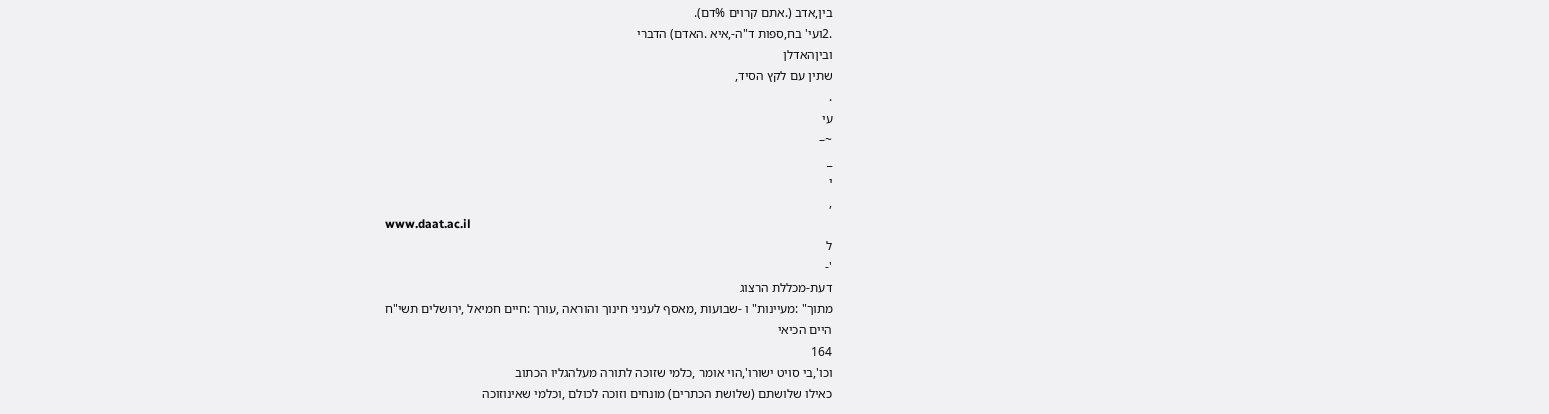בין,אדב (.אתם קרוים %דם).
.2ועי' בח,ספות ד"ה-,איא .האדם) הדברי
וביןהאדלן
שתין עם לקץ הסיד,
.
עי
~–
_
י
,
www.daat.ac.il
ל
'-
דעת-מכללת הרצוג
מתוך" :מעיינות" ו -שבועות ,מאסף לעניני חינוך והוראה ,עורך :חיים חמיאל ,ירושלים תשי"ח
היים הכיאי
164
וכו',בי סויט ישורו',הוי אומר ,כלמי שזוכה לתורה מעלהגליו הכתוב
כאילו שלושתם (שלושת הכתרים) מונחים וזוכה לכולם ,וכלמי שאינוזוכה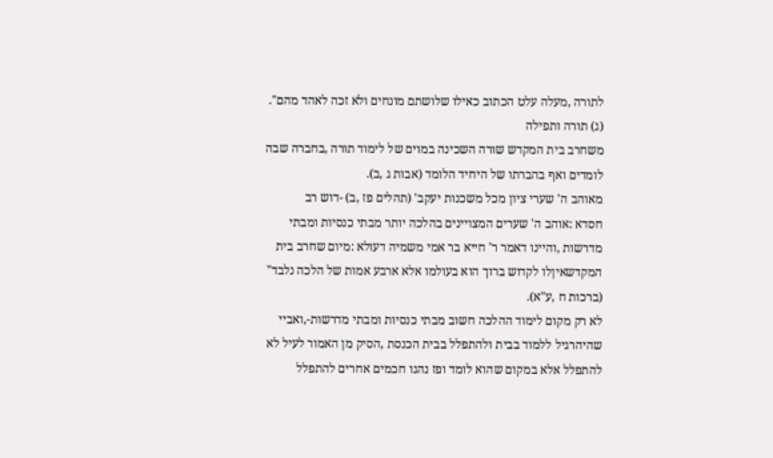לתורה ,מעלה עלט הכתוב כאילו שלושתם מונחים ולא זכה לאהד מהם".
(ג) תורה ותפילה
משחרב בית המקדש שורה השכינה במוים של לימוד תורה ,בחברה שבה
לומדים ואף בהברתו של היחיד הלומד (אבות ג ,ב).
מאוהב ה' שערי ציון מכל משכנות יעקב' (תהלים פז ,ב) -דוש רב
חסדא :אוהב ה' שערים המצויינים בהלכה יותר מבתי כנסיות ומבתי
מדרשות ,והיינו דאמר ר' חייא בר אמי משמיה דעולא :מיום שחרב בית
המקדשאיןלו לקדוש ברוך הוא בעולמו אלא ארבע אמות של הלכה נלבד"
(ברכות ח ,ע"א).
לא רק מקום לימוד ההלכה חשוב מבתי כנסיות ומבתי מדרשות-,ואביי
שהיהרגיל ללמוד בבית ולהתפלל בבית הכנסת ,הסיק מן האמור לעיל לא
להתפלל אלא במקום שהוא לומד ופז נהגו חכמים אחרים להתפלל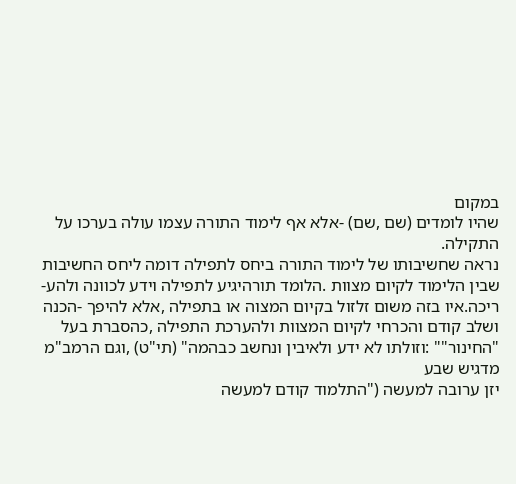במקום
שהיו לומדים (שם ,שם) -אלא אף לימוד התורה עצמו עולה בערכו על
התקילה.
נראה שחשיבותו של לימוד התורה ביחס לתפילה דומה ליחס החשיבות
שבין הלימוד לקיום מצוות .הלומד תורהיגיע לתפילה וידע לכוונה ולהע-
ריכה.איו בזה משום זלזול בקיום המצוה או בתפילה ,אלא להיפך -הכנה
ושלב קודם והכרחי לקיום המצוות ולהערכת התפילה ,כהסברת בעל
"החינור"" :וזולתו לא ידע ולאיבין ונחשב כבהמה" (תי"ט) ,וגם הרמב"מ
מדגיש שבע
יזן ערובה למעשה ("התלמוד קודם למעשה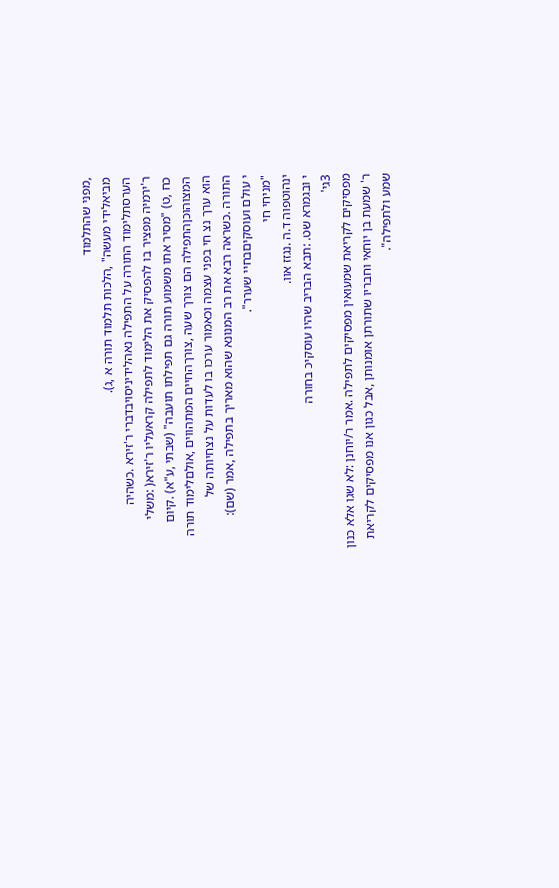,מפני שהתלמוד
מביאלידי מעשה" ,הלכות תלמוד תורה א ,ג).
הערסתלימוד התורה על התפילה נאהלידיניסויבדברי ר'זירא .כשהיה
ר'ירמיה מפציר בו להפסיק את הלימוד לתפילה קראעליו ר'זירא( :משלי
כח ,ט) "מסיר אתו משמוע תורה גם תפילתו תועבה" (שבתי ,ע"א) .קיום
המצוהוכןהתפילה הם צורך שעה ,צורךהחיים המתהווים ,אולםלימוד תורה
הוא ערך נצ חי בפני עצמה וכאמור ערכו בו לעדות על נצחיותה של
התורה .כשראה רבא את רב המנונא שהוא מאריך בתפילה ,אמר (שם):
י עולם ועוסקיםבחיי שערר".
"מניחי חי
ינהוטפוה ד.ה .נגזז אוו.
י ובגמרא שט. :תבא הבריב שהיו עוסקיכ בחורה
3גי'
מפסיקים לקריאת שמעואין מפסיקים לתפילה .אמר ר/יוחנן :לא שגו אלא כנון
ר' שמעת בן יוחאי וחבריו שתורתן אומנותן ,אבל כגון אנו מפסיקים לקריאת
שמע ולתפילה".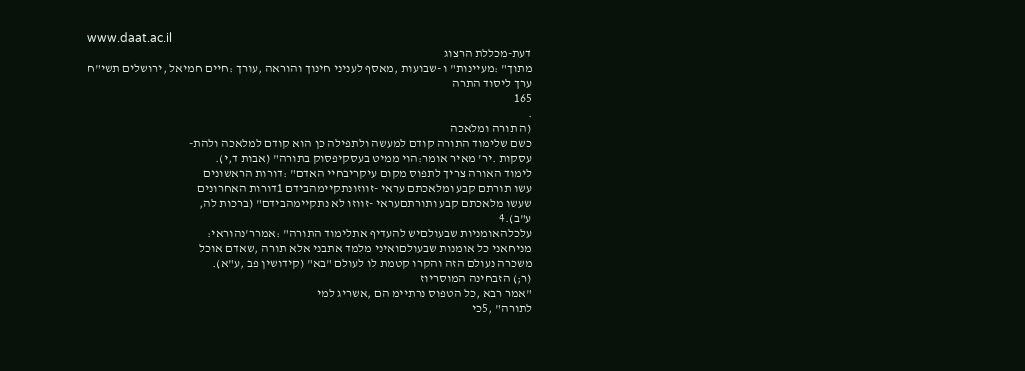www.daat.ac.il
דעת-מכללת הרצוג
מתוך" :מעיינות" ו -שבועות ,מאסף לעניני חינוך והוראה ,עורך :חיים חמיאל ,ירושלים תשי"ח
ערך ליסוד התרה
165
.
(ה תורה ומלאכה
כשם שלימוד התורה קודם למעשה ולתפילה כן הוא קודם למלאכה ולהת-
עסקות .יר' מאיר אומר:הוי ממיט בעסקיפסוק בתורה" (אבות ד,י).
לימוד האורה צריך לתפוס מקום עיקריבחיי האדם" :דורות הראשונים
עשו תורתם קבע ומלאכתם עראי -זווזונתקיימהבידם 1דורות האחרונים
שעשו מלאכתם קבע ותורתםעראי -זווזו לא נתקיימהבידם" (ברכות לה,
ע"ב).4
עלכלהאומניות שבעולםיש להעדיף אתלימוד התורה" :אמרר'נהוראי:
מניחאני כל אומנות שבעולםואיני מלמד אתבני אלא תורה ,שאדם אוכל
משכרה נעולם הזה והקרו קטמת לו לעולם "בא" (קידושין פב ,ע"א).
(ר;) הזבחינה המוסריוז
"אמר רבא ,כל הטפוס נרתיימ הם ,אשריג למי
לתורה" ,5כי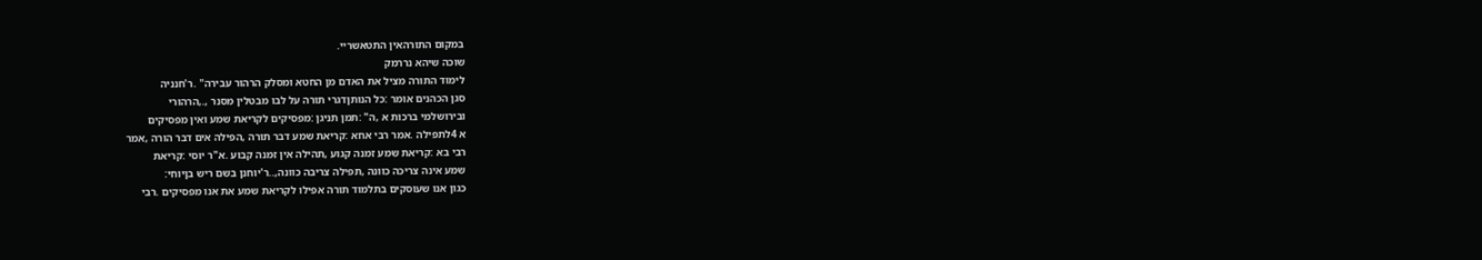במקום התורהאין התטאשריי.
שוכה שיהא נררמק
לימוד התורה מציל את האדם מן החטא ומסלק הרהור עבירה" .ר'חנניה
סגן הכהנים אומר :כל הנותןדגרי תורה על לבו מבטלין מסנר ,.,הרהורי
ובירושלמי ברכות א ,ה" :תמן תניגן :מפסיקים לקריאת שמע ואין מפסיקים
א 4לתפילה .אמר רבי אחא :קריאת שמע דבר תורה ,הפילה אים דבר הורה ,אמר
רבי בא :קריאת שמע זמנה קגוע ,תהילה אין זמנה קבוע .א"ר יוסי :קריאת
שמע אינה צריכה כוונה ,תפילה צריבה כוונה,..ר'יוחנן בשם ריש בןיוחי:
כגון אנו שעוסקים בתלמוד תורה אפילו לקריאת שמע את אנו מפסיקים .רבי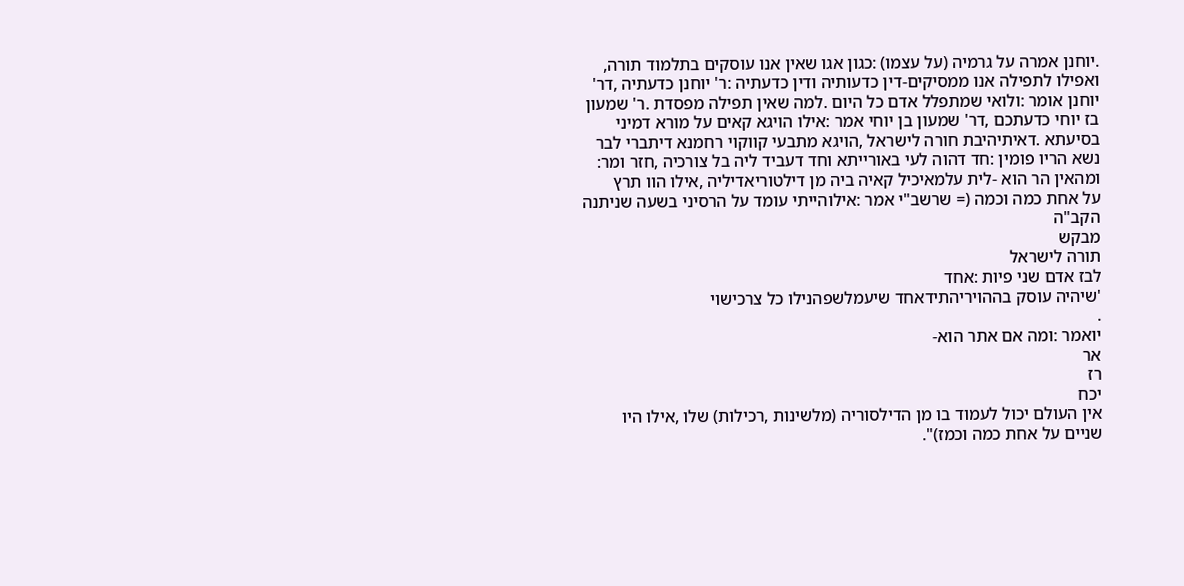.יוחנן אמרה על גרמיה (על עצמו) :כגון אגו שאין אנו עוסקים בתלמוד תורה,
ואפילו לתפילה אנו ממסיקים-דין כדעותיה ודין כדעתיה :ר' יוחנן כדעתיה ,דר'
יוחנן אומר :ולואי שמתפלל אדם כל היום .למה שאין תפילה מפסדת .ר' שמעון
בז יוחי כדעתכם ,דר' שמעון בן יוחי אמר :אילו הויגא קאים על מורא דמיני
בסיעתא .דאיתיהיבת חורה לישראל ,הויגא מתבעי קווקוי רחמנא דיתברי לבר
נשא הריו פומין :חד דהוה לעי באורייתא וחד דעביד ליה בל צורכיה ,חזר ומר:
ומהאין הר הוא -לית עלמאיכיל קאיה ביה מן דילטוריאדיליה ,אילו הוו תרץ
על אחת כמה וכמה (= שרשב"י אמר :אילוהייתי עומד על הרסיני בשעה שניתנה
הקב"ה
מבקש
תורה לישראל
לבז אדם שני פיות :אחד
'שיהיה עוסק בההויריהתידאחד שיעמלשפהנילו כל צרכישוי
.
יואמר :ומה אם אתר הוא-
אר
רז
יכח
אין העולם יכול לעמוד בו מן הדילסוריה (מלשינות ,רכילות) שלו ,אילו היו
שניים על אחת כמה וכמז)".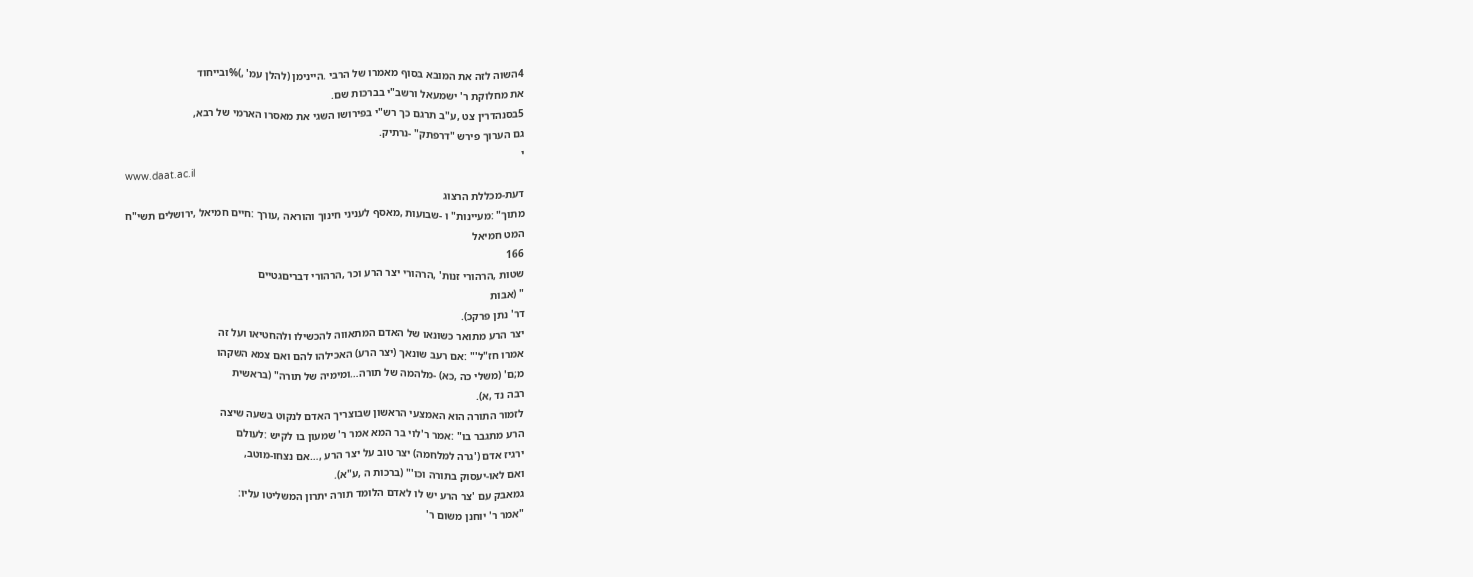4השוה לזה את המובא בסוף מאמרו של הרבי .היינימן (להלן עמ' ,)%ובייחוד
את מחלוקת ר' ישמעאל ורשב"י בברכות שם.
5בסנהדרין צט ,ע"ב תרגם כך רש"י בפירושו השגי את מאסרו הארמי של רבא,
גם הערוך פירש "דרפתק" -נרתיק.
י
www.daat.ac.il
דעת-מכללת הרצוג
מתוך" :מעיינות" ו -שבועות ,מאסף לעניני חינוך והוראה ,עורך :חיים חמיאל ,ירושלים תשי"ח
המט חמיאל
166
שטות ,הרהורי זנות' ,הרהורי יצר הרע וכר ,הרהורי דבריםגטיים
" (אבות
דר' נתן פרקכ).
יצר הרע מתואר כשונאו של האדם המתאווה להכשילו ולהחטיאו ועל זה
אמרו חז"ל'" :אם רעב שונאך (יצר הרע) האכילהו להם ואם צמא השקהו
מ;ם' (משלי כה ,כא) -מלהמה של תורה…ומימיה של תורה" (בראשית
רבה נד ,א).
לזמור התורה הוא האמצעי הראשון שבוצריך האדם לנקוט בשעה שיצה
הרע מתגבר בו" :אמר ר'לוי בר המא אמר ר' שמעון בו לקיש :לעולם
ירגיז אדם ('גרה למלחמה) יצר טוב על יצר הרע ,…אם נצחו-מוטב,
ואם לאו-יעסוק בתורה וכו'" (ברכות ה ,ע"א).
גמאבק עם 'צר הרע יש לו לאדם הלומד תורה יתרון המשליטו עליו:
"אמר ר' יוחנן משום ר'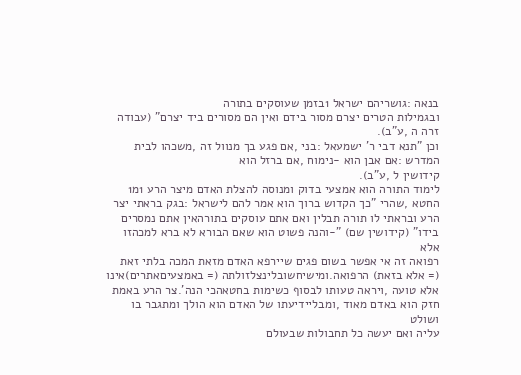בנאה :גושריהם ישראל 1בזמן שעוסקים בתורה
ובגמילות הטרים יצרם מסור בידם ואין הם מסורים ביד יצרם" (עבודה
זרה ה ,ע"ב).
וכן "תנא דבי ר' ישמעאל :בני ,אם פגע בך מנוול זה ,משכהו לבית
המדרש :אם אבן הוא -נימוח ,אם ברזל הוא
קידושין ל ,ע"ב).
לימוד התורה הוא אמצעי בדוק ומנוסה להצלת האדם מיצר הרע 1מ1
החטא ,שהרי "כך הקדוש ברוך הוא אמר להם לישראל :בגק בראתי יצר
הרע ובראתי לו תורה תבלין ואם אתם עוסקים בתורהאין אתם נמסרים
בידו" (קידושין שם) "-והנה פשוט הוא שאם הבורא לא ברא למכהזו אלא
רפואה זה אי אפשר בשום פגים שיירפא האדם מזאת המכה בלתי זאת
(= אלא בזאת) הרפואה.ומישיחשובלינצלזולתה (= באמצעיםאתרים)אינו
אלא טועה ,ויראה טעותו לבסוף כשימות בחטאהכי הנה'.צר הרע באמת
חזק הוא באדם מאוד ,ומבליידיעתו של האדם הוא הולך ומתגבר בו ושולט
עליה ואם יעשה כל תחבולות שבעולם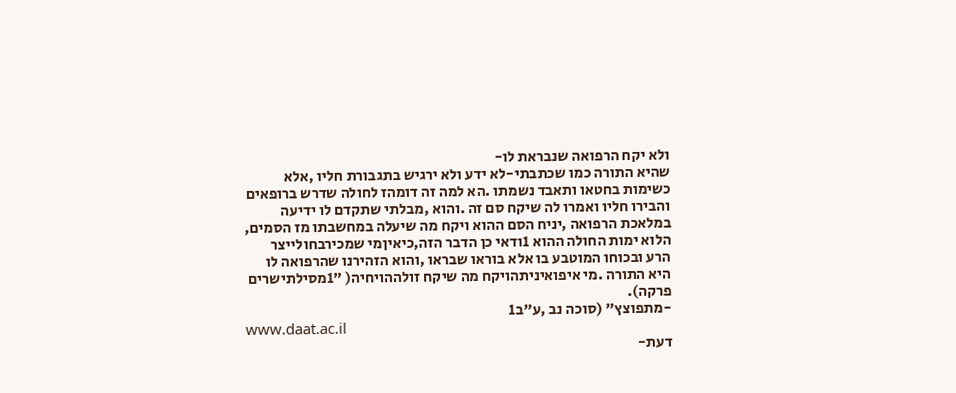ולא יקח הרפואה שנבראת לו-
שהיא התורה כמו שכתבתי-לא ידע ולא ירגיש בתגבורת חליו ,אלא
כשימות בחטאו ותאבד נשמתו .הא למה זה דומהז לחולה שדרש ברופאים
והבירו חליו ואמרו לה שיקח סם זה .והוא ,מבלתי שתקדם לו ידיעה
במלאכת הרפואה ,יניח הסם ההוא ויקח מה שיעלה במחשבתו מז הסמים,
הלוא ימות החולה ההוא 1ודאי כן הדבר הזה,כיאיןמי שמכירבחולייצר
הרע ובכוחו המוטבע בו אלא בוראו שבראו ,והוא הזהירנו שהרפואה לו
היא התורה .מי איפואיניתהויקח מה שיקח זולההויחיה( "1מסילתישרים
פרקה).
-מתפוצץ" (סוכה נב ,ע"ב1
www.daat.ac.il
דעת-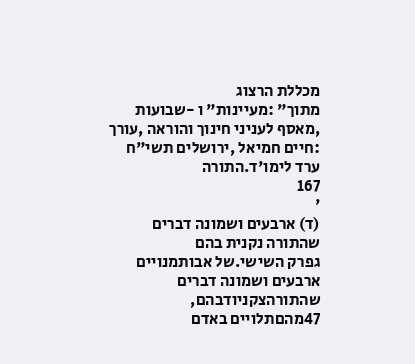מכללת הרצוג
מתוך" :מעיינות" ו -שבועות ,מאסף לעניני חינוך והוראה ,עורך :חיים חמיאל ,ירושלים תשי"ח
ערד לימו'ד.התורה
167
'
(ד) ארבעים ושמונה דברים שהתורה נקנית בהם
גפרק השישי.של אבותמנויים ארבעים ושמונה דברים שהתורהצקניודבהם,
47מהםתלויים באדם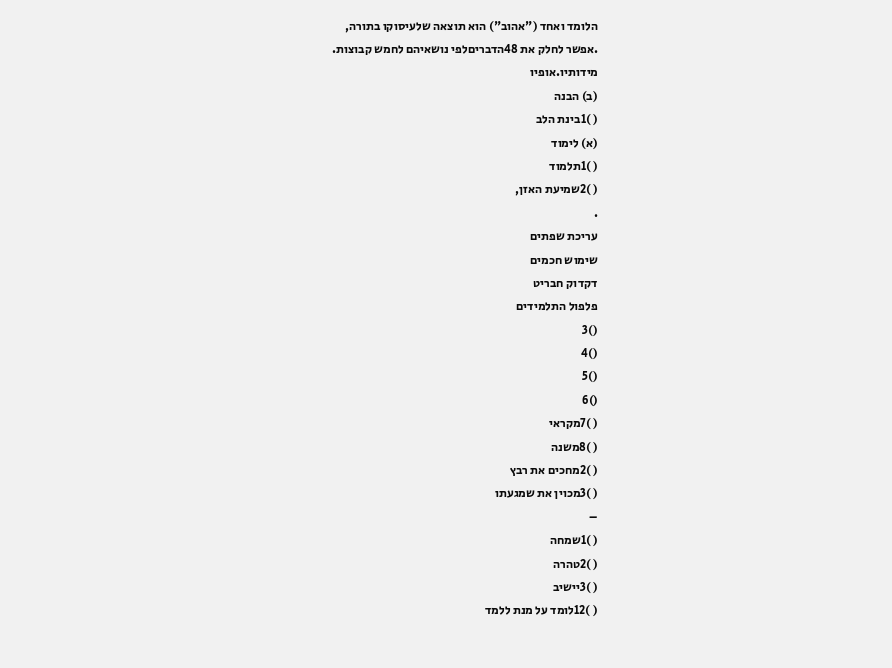הלומד ואחד ("אהוב") הוא תוצאה שלעיסוקו בתורה,
.אפשר לחלק את 48הדבריםלפי נושאיהם לחמש קבוצות.
מידותיו.אופיו
(ב) הבנה
( )1בינת הלב
(א) לימוד
( )1תלמוד
( )2שמיעת האזן,
.
עריכת שפתים
שימוש חכמים
דקדוק חבריט
פלפול התלמידים
()3
()4
()5
()6
( )7מקראי
( )8משנה
( )2מחכים את רבץ
( )3מכוין את שמגעתו
–
( )1שמחה
( )2טהרה
( )3יישיב
( )12לומד על מנת ללמד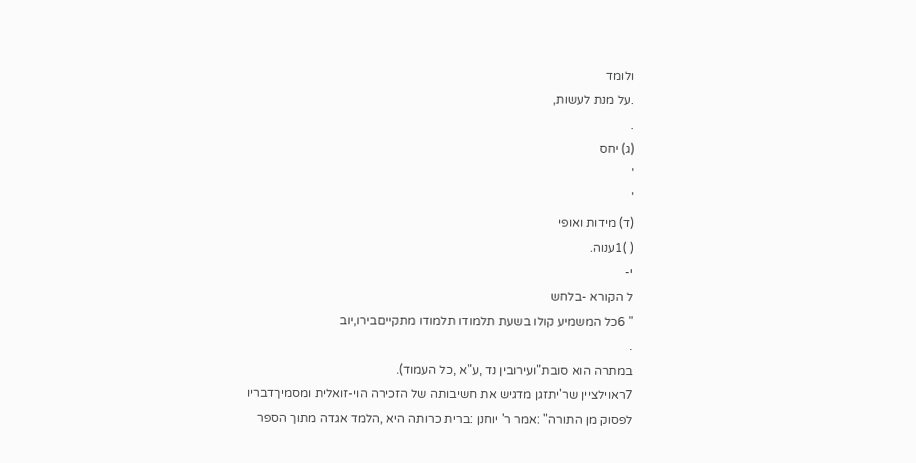ולומד
.על מנת לעשות,
.
(ג) יחס
'
'
(ד) מידות ואופי
( )1ענוה.
י-
ל הקורא -בלחש
" 6כל המשמיע קולו בשעת תלמודו תלמודו מתקייםבירו,יוב
.
במתרה הוא סובת"ועירובין נד ,ע"א ,כל העמוד).
7ראוילציין שר'יתזגן מדגיש את חשיבותה של הזכירה הוי-זואלית ומסמיךדבריו
לפסוק מן התורה" :אמר ר' יוחנן :ברית כרותה היא ,הלמד אגדה מתוך הספר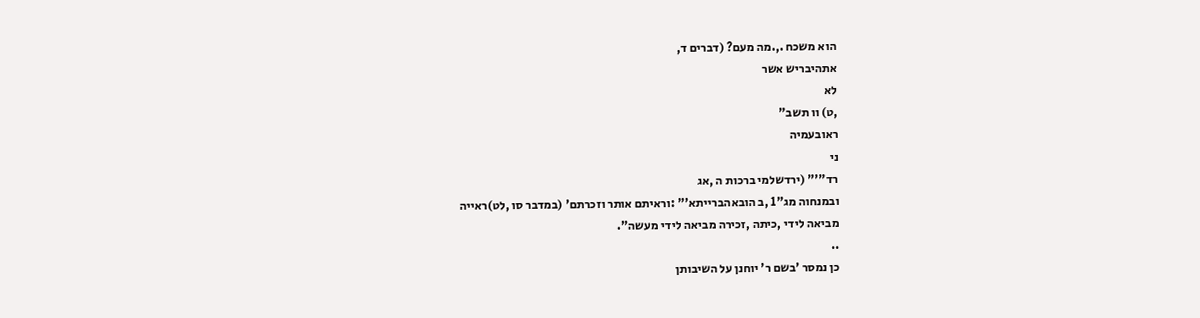הוא משכח .,.מה מעם? (דברים ד,
אתהיבריש אשר
לא
,ט) וו תשב"
ראובעמיה
ני
רד"'" (ירדשלמי ברכות ה ,אג
ובמנחוה מג"1 ,ב הובאהברייתא'" :וראיתם אותר וזכרתם' (במדבר סו ,לט)ראייה
מביאה לידי ,כיתה ,זכירה מביאה לידי מעשה".
..
כן נמסר 'בשם ר' יוחנן על השיבותן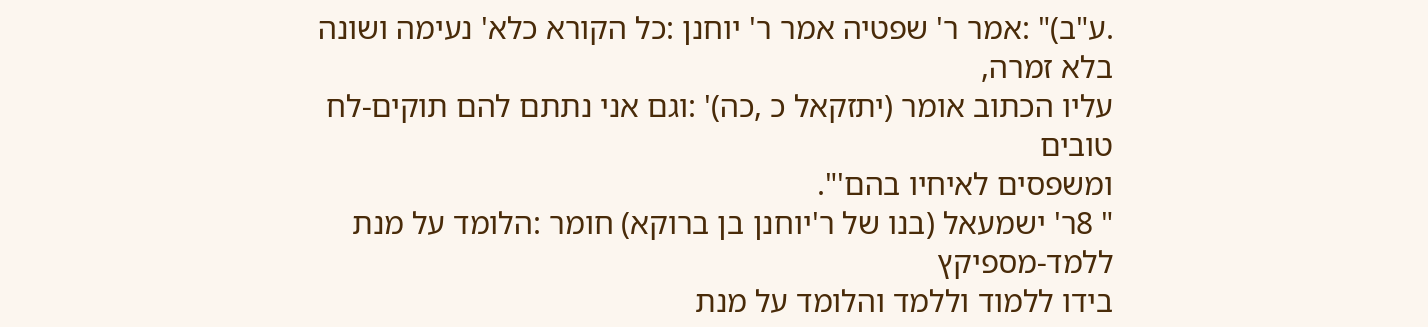.ע"ב)" :אמר ר' שפטיה אמר ר' יוחנן :כל הקורא כלא' נעימה ושונה בלא זמרה,
עליו הכתוב אומר (יתזקאל כ ,כה)' :וגם אני נתתם להם תוקים-לח טובים
ומשפסים לאיחיו בהם'".
" 8ר' ישמעאל (בנו של ר'יוחנן בן ברוקא) חומר :הלומד על מנת ללמד-מספיקץ
בידו ללמוד וללמד והלומד על מנת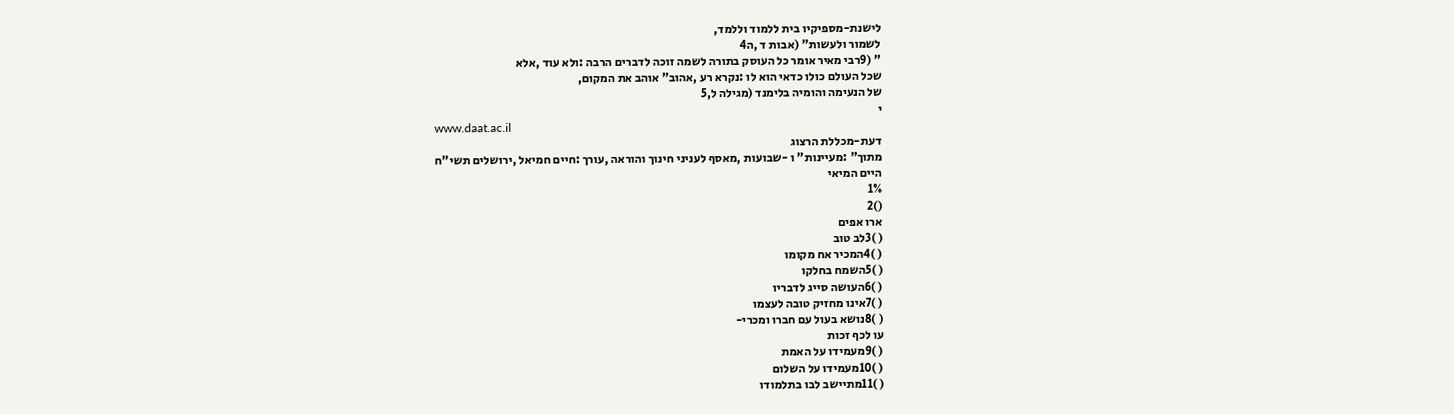לישנת-מספיקיו בית ללמוד וללמד,
לשמור ולעשות" (אבות ד ,ה4
" (9רבי מאיר אומר כל העוסק בתורה לשמה זוכה לדברים הרבה :ולא עוד ,אלא
שכל העולם כולו כדאי הוא לו :נקרא רע ,אהוב" אוהב את המקום,
של הנעימה והומיה בלימנד (מגילה ל,5
י
www.daat.ac.il
דעת-מכללת הרצוג
מתוך" :מעיינות" ו -שבועות ,מאסף לעניני חינוך והוראה ,עורך :חיים חמיאל ,ירושלים תשי"ח
היים המיאי
1%
()2
ארו אפים
( )3לב טוב
( )4המכיר אח מקומו
( )5השמח בחלקו
( )6העושה סייג לדבריו
( )7אינו מחזיק טובה לעצמו
( )8נושא בעול עם חברו ומכרי-
עו לכף זכות
( )9מעמידו על האמת
( )10מעמידו על השלום
( )11מתיישב לבו בתלמודו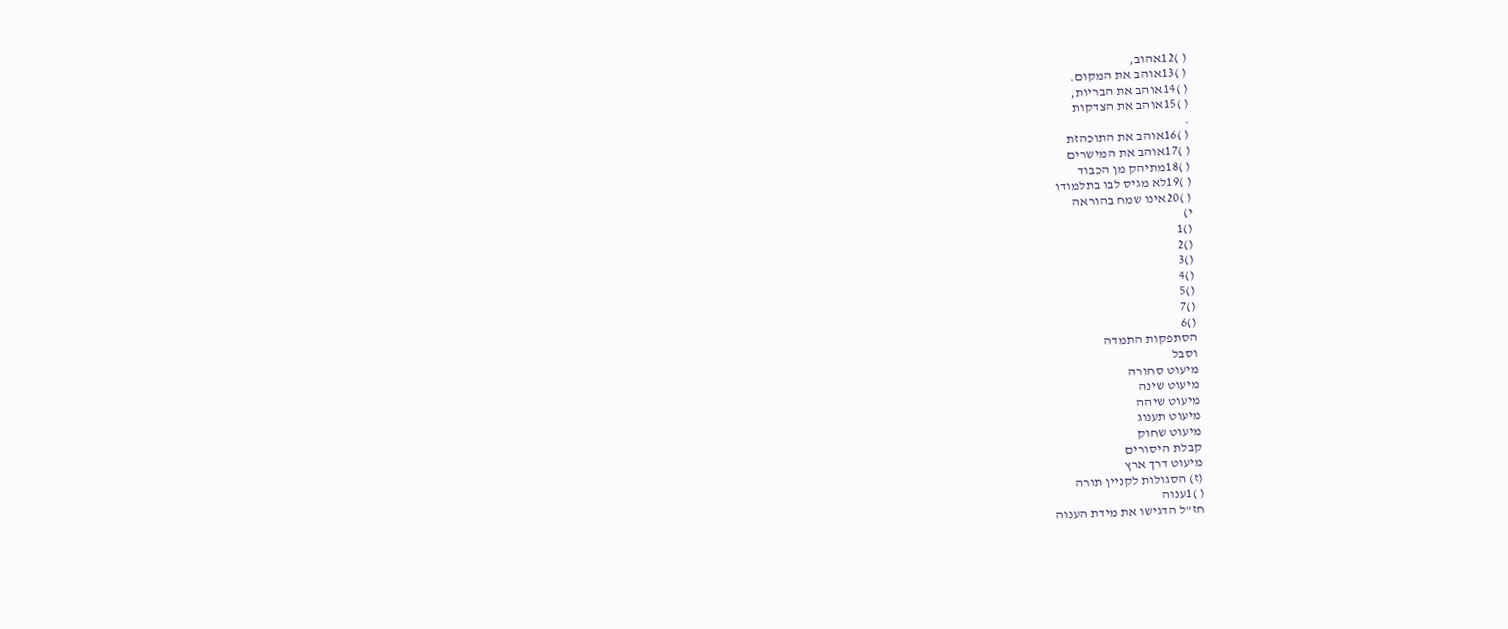( )12אהוב,
( )13אוהב את המקום.
( )14אוהב את הבריות,
( )15אוהב את הצדקות
.
( )16אוהב את התוכהזת
( )17אוהב את המישרים
( )18מתיהק מן הכבוד
( )19לא מגיס לבו בתלמודו
( )20אינו שמח בהוראה
י)
()1
()2
()3
()4
()5
()7
()6
הסתפקות התמדה
וסבל
מיעוט סחורה
מיעוט שינה
מיעוט שיהה
מיעוט תענוג
מיעוט שחוק
קבלת היסורים
מיעוט דרך ארץ
(ז) הסגולות לקניין תורה
( )1ענוה
חז"ל הדגישו את מידת הענוה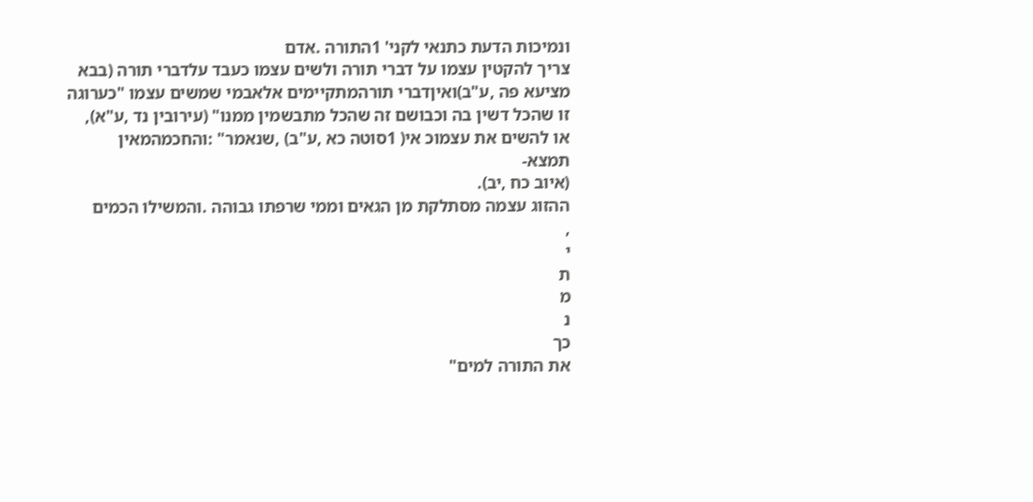ונמיכות הדעת כתנאי לקני' 1התורה .אדם
צריך להקטין עצמו על דברי תורה ולשים עצמו כעבד עלדברי תורה (בבא
מציעא פה ,ע"ב)ואיןדברי תורהמתקיימים אלאבמי שמשים עצמו "כערוגה
זו שהכל דשין בה וכבושם זה שהכל מתבשמין ממנו" (עירובין נד ,ע"א),
או להשים את עצמוכ אי( 1סוטה כא ,ע"ב) ,שנאמר" :והחכמהמאין
תמצא-
(איוב כח ,יב).
ההזוג עצמה מסתלקת מן הגאים וממי שרפתו גבוהה .והמשילו הכמים
,
י
ת
מ
נ
כך
את התורה למים"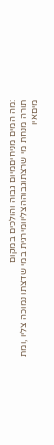:מה המים מניחיםמיום גבוה והולכים במקום
תורה מנחת מי שרצתוגבוההצליוומירגית במי שדצתו נמוכה צליו ,ומת
מיםאיו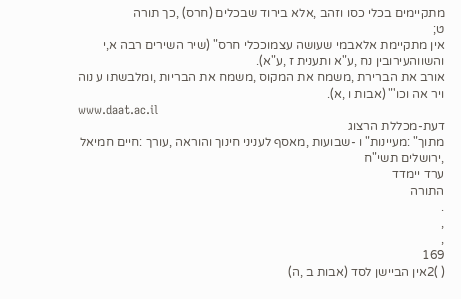מתקיימים בכלי כסו וזהב ,אלא בירוד שבכלים (חרס) ,כך תורה
ט;
אין מתקיימת אלאבמי שעושה עצמוככלי חרס" (שיר השירים רבה א,י
והשווהעירובין נח ,ע"א ותענית ז ,ע"א).
אורב את הברירת ,משמח את המקוס ,משמח את הבריות ,ומלבשתו ע נוה
ויר אה וכו'" (אבות ו ,א).
www.daat.ac.il
דעת-מכללת הרצוג
מתוך" :מעיינות" ו -שבועות ,מאסף לעניני חינוך והוראה ,עורך :חיים חמיאל ,ירושלים תשי"ח
ערד יימדד
התורה
.
,
,
169
( )2אין הביישן לסד (אבות ב ,ה)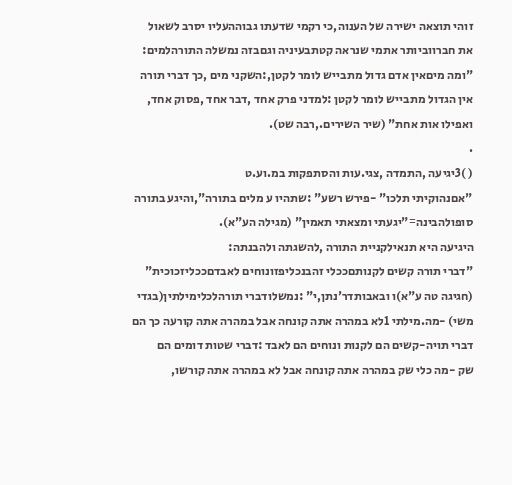זוהי תוצאה ישירה של הענוה,כי רקמי שדעתו גבוההעליו יסרב לשאול
את חברווביותר אתמי שנראה קטתבעיניה וגםבזה נמשלה התורהלמים:
"ומה מיםאין אדם גדול מתבייש לומר לקטן,:השקני מים ,כך דברי תורה
אין הגדול מתבייש לומר לקטן :למדני פרק אחד ,דבר אחד ,פסוק אחד,
ואפילו אות אחת" (שיר השירים.,רבה שט).
.
( )3יגיעה ,התמדה ,צגי.עות והסתפקות במ.וע.ט
"אםנהוקיתי תלכו" -פירש רשע" :שתהיו ע מלים בתורה",והיגע בתורה
סופולהבינה="יגעתי ומצאתי תאמין" (מגילה הע"א).
היגיעה היא תנאילקניית התורה ,להשגתה ולהבנתה:
"דברי תורה קשים לקנותםככלי זהבנכליפזונוחים לאבדםככליזכוכית"
(חגיגה טה ע"א)ו ובאבותדר'נתן,י" :נמשלודברי תורהלכלימילתין(בגדי
משי) -מה.מילתי 1לא במהרה אתה קונחה אבל במהרה אתה קורעה כך הם
דברי תויה-קשים הם לקנות ונוחים הם לאבד :דברי שטות דומים הם
שק -מה כלי שק במהרה אתה קונחה אבל לא במהרה אתה קורשו,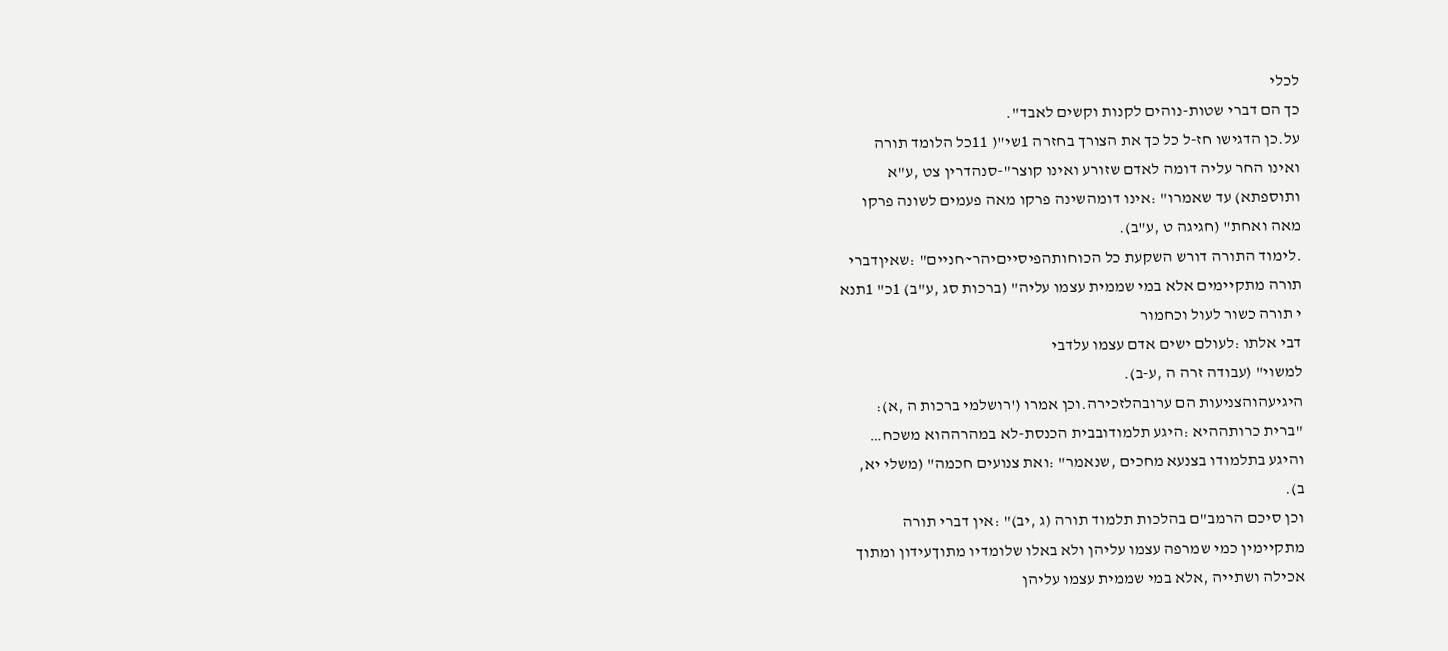לכלי
כך הם דברי שטות-נוהים לקנות וקשים לאבד".
על.כן הדגישו חז-ל כל כך את הצורך בחזרה 1שי"( 11כל הלומד תורה
ואינו החר עליה דומה לאדם שזורע ואינו קוצר"-סנהדרין צט ,ע"א
ותוספתא) עד שאמרו" :אינו דומהשינה פרקו מאה פעמים לשונה פרקו
מאה ואחת" (חגיגה ט ,ע"ב).
.לימוד התורה דורש השקעת כל הכוחותהפיסייםיהר~חניים" :שאיןדברי
תורה מתקיימים אלא במי שממית עצמו עליה" (ברכות סג ,ע"ב) 1כ" 1תנא
י תורה כשור לעול וכחמור
דבי אלתו :לעולם ישים אדם עצמו עלדבי
למשוי" (עבודה זרה ה ,ע-ב).
היגיעהוהצניעות הם ערובהלזכירה.וכן אמרו ('רושלמי ברכות ה ,א):
"ברית כרותההיא :היגע תלמודובבית הכנסת-לא במהרההוא משכח…
והיגע בתלמודו בצנעא מחכים ,שנאמר" :ואת צנועים חכמה" (משלי יא,
ב).
וכן סיכם הרמב"ם בהלכות תלמוד תורה (ג ,יב)" :אין דברי תורה
מתקיימין כמי שמרפה עצמו עליהן ולא באלו שלומדיו מתוךעידון ומתוך
אכילה ושתייה ,אלא במי שממית עצמו עליהן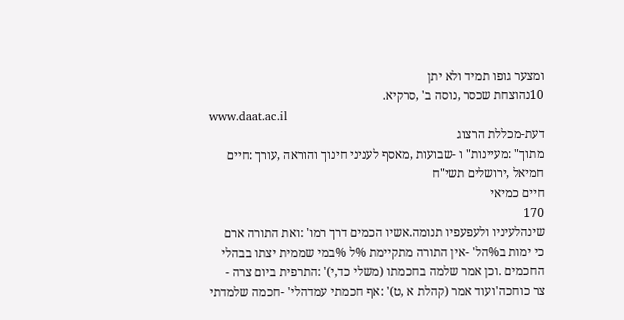ומצער גופו תמיד ולא יתן
10נהוצחת שכסר ,נוסה ב' ,סרקיא.
www.daat.ac.il
דעת-מכללת הרצוג
מתוך" :מעיינות" ו -שבועות ,מאסף לעניני חינוך והוראה ,עורך :חיים חמיאל ,ירושלים תשי"ח
חיים כמיאי
170
שינהלעיניו ולעפעפיו תנומה.אשיו הכמים דרך רמו' :ואת התורה ארם
כי ימות ב%הל' -אין התורה מתקיימת %ל %במי שממית יצתו בבהלי
החכמים .וכן אמר שלמה בחכמתו (משלי כד,י)' :התרפית ביום צרה -
צר כוחכה'ועוד אמר (קהלת א ,ט)' :אף חכמתי עמדהלי' -חכמה שלמדתי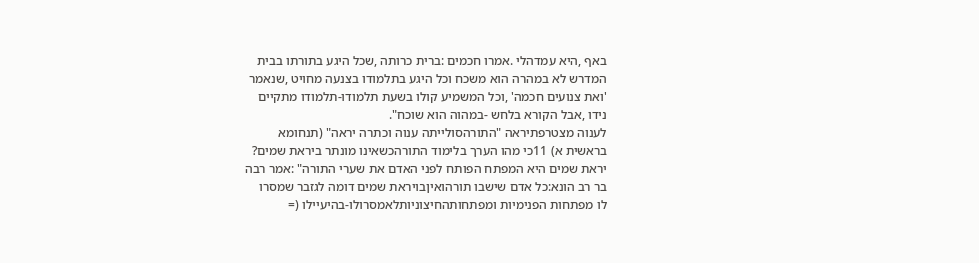באף ,היא עמדהלי .אמרו חכמים :ברית כרותה ,שכל היגע בתורתו בבית
המדרש לא במהרה הוא משכח וכל היגע בתלמודו בצנעה מחויט ,שנאמר
'ואת צנועים חכמה' ,וכל המשמיע קולו בשעת תלמודו-תלמודו מתקיים
נידו ,אבל הקורא בלחש -במהוה הוא שוכח".
לענוה מצטרפתיראה "התורהסולייתה ענוה וכתרה יראה" (תנחומא
בראשית א) 11כי מהו הערך בלימוד התורהכשאינו מונתר ביראת שמים?
יראת שמים היא המפתח הפותח לפני האדם את שערי התורה" :אמר רבה
בר רב הונא:כל אדם שישבו תורהואיןבויראת שמים דומה לגזבר שמסרו
לו מפתחות הפנימיות ומפתחותהחיצוניותלאמסרולו-בהיעיילו (=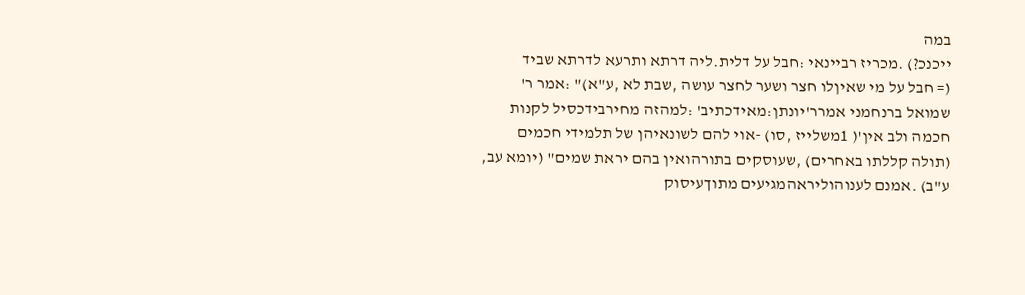במה
ייכנכ?) .מכריז רביינאי :חבל על דלית.ליה דרתא ותרעא לדרתא שביד
(= חבל על מי שאיןלו חצר ושער לחצר עושה ,שבת לא ,ע"א)" :אמר ר'
שמואל ברנחמני אמרר'יונתן:מאידכתיב' :למהזה מחירבידכסיל לקנות
חכמה ולב אין'( 1משלייז ,סו) -אוי להם לשונאיהן של תלמידי חכמים
(תולה קללתו באחרים) ,שעוסקים בתורהואין בהם יראת שמים" (יומא עב,
ע"ב) .אמנם לענוהוליראהמגיעים מתוךעיסוק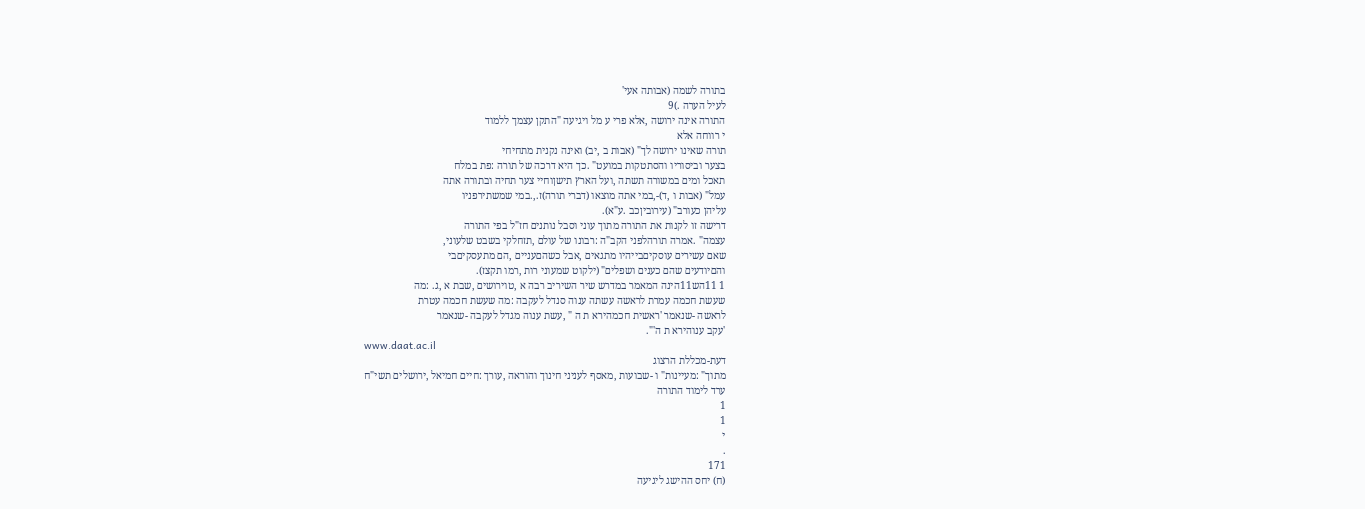בתורה לשמה (אבותה אעי'
לעיל הערה .)9
התורה אינה ירושה ,אלא פרי ע מל ויגיעה "התקן עצמך ללמוד
י רווחה אלא
תורה שאינו ירושה לך" (אבות ב ,יב) ואינה נקנית מתחיחי
בצער וביסוריו והסתטקות במועט" .כך היא דרכה של תורה :פת במלח
תאכל ומים במשורה תשתה ,ועל הארץ תישןוחיי צער תחיה ובתורה אתה
עמל" (אבות ו ,ד)-,במי אתה מוצאו (דברי תורה)ז.,.במי שמשתירפניו
עליהן כעורב" (עירוביןכב .ע"א).
דרישה זו לקנות את התורה מתוך עוני וסבל נותנים חז"ל בפי התורה
עצמה" .אמרה תורהלפני הקב"ה :רבונו של עולם ,תזחלקי בשבט שלעוני,
שאם עשירים עוסקיםבייהיו מתגאים ,אבל כשהםעניים ,הם מתעסקיםבי
והםיודעים שהם כענים ושפלים" (ילקוט שמעוני רות ,רמו תקצז).
1 11הש11הינה המאמר במדרש שיר השיריב רבה א ,טוירושים ,שבת א ,ג. :מה
שעשת חכמה עמרת לראשה עשתה ענוה סנדל לעקבה :מה שעשת חכמה עטרת
לראשה -שנאמר 'ראשית חכמהירא ת ה " ,עשת ענוה מגדל לעקבה -שנאמר
'עקב ענוהירא ת ה'".
www.daat.ac.il
דעת-מכללת הרצוג
מתוך" :מעיינות" ו -שבועות ,מאסף לעניני חינוך והוראה ,עורך :חיים חמיאל ,ירושלים תשי"ח
ערד לימוד התורה
1
1
י
.
171
(ח) יחס ההישג ליגיעה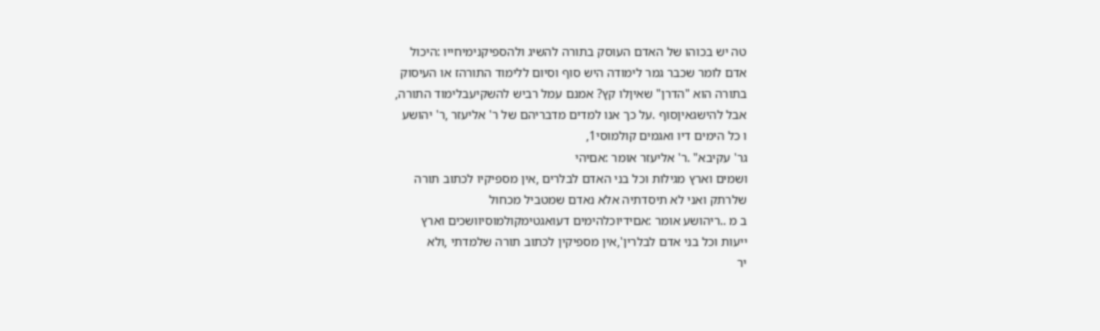טה יש בכוהו של האדם העוסק בתורה להשיג ולהספיקנימיחייו :היכול
אדם לומר שכבר גמר לימודה היש סוף וסיום ללימוד התורהז או העיסוק
בתורה הוא "הדרן" שאיןלו קץ? אמנם עמל רביש להשקיעבלימוד התורה,
אבל להישגאיןסוף .על כך אנו למדים מדבריהם של ר' אליעזר ,ר' יהושע
ו כל הימים דיו ואגמים קולמוסי1,
גר' עקיבא" .ר' אליעזר אומר :אםיהי
ושמים וארץ מגילות וכל בני האדם לבלרים ,אין מספיקיו לכתוב תורה
שלרתק ואני לא תיסדתיה אלא נאדם שמטביל מכחול
ב מ ..ריהושע אומר :אםידיוכלהימים דעואגטימקולמוסיוושכים וארץ
ייעות וכל בני אדם לבלרין',אין מספיקין לכתוב תורה שלמדתי ,ולא
יר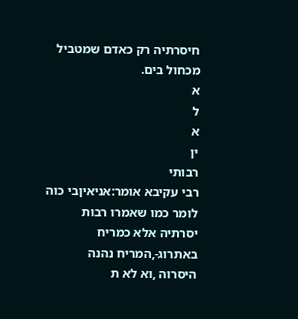חיסרתיה רק כאדם שמטביל מכחול בים.
א
ל
א
ין
רבותי
רבי עקיבא אומר:אניאיןבי כוה לומר כמו שאמרו רבות
יסרתיה אלא כמריח באתרוג-,המריח נהנה
היסרוה ,וא לא ת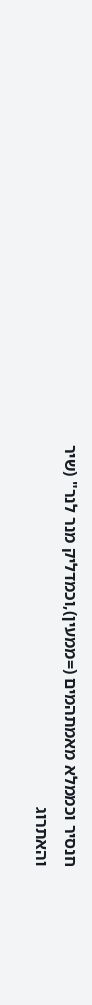חנסיר וכממלא מאמתהמים (=ממעין),וכמדליק מנר לנר" (שיר
והאתרוג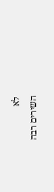לא
השירים רבה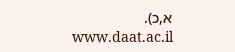א,כ).
www.daat.ac.il